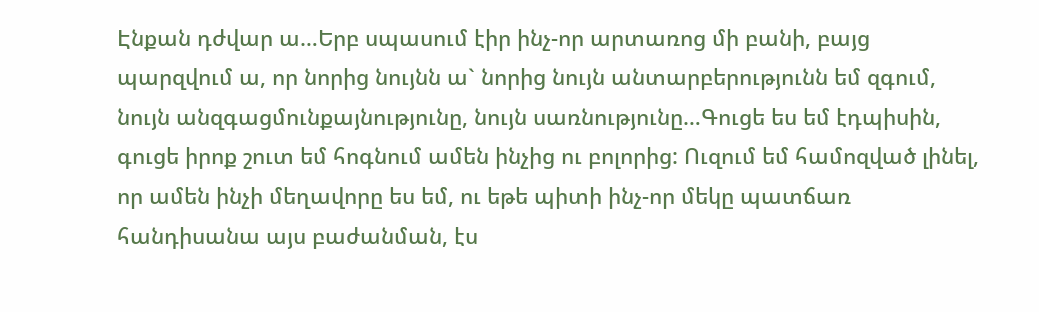Էնքան դժվար ա…Երբ սպասում էիր ինչ-որ արտառոց մի բանի, բայց պարզվում ա, որ նորից նույնն ա` նորից նույն անտարբերությունն եմ զգում, նույն անզգացմունքայնությունը, նույն սառնությունը…Գուցե ես եմ էդպիսին, գուցե իրոք շուտ եմ հոգնում ամեն ինչից ու բոլորից: Ուզում եմ համոզված լինել, որ ամեն ինչի մեղավորը ես եմ, ու եթե պիտի ինչ-որ մեկը պատճառ հանդիսանա այս բաժանման, էս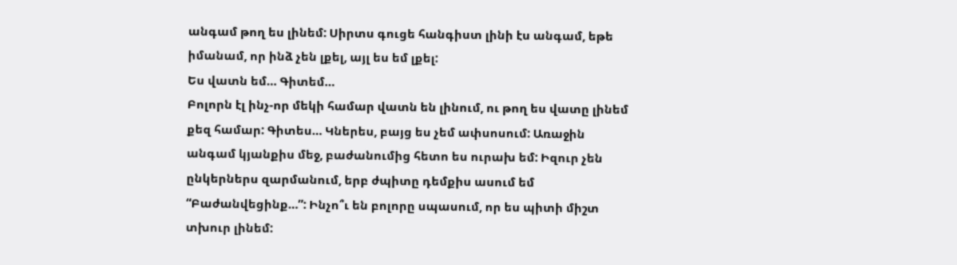անգամ թող ես լինեմ: Սիրտս գուցե հանգիստ լինի էս անգամ, եթե իմանամ, որ ինձ չեն լքել, այլ ես եմ լքել:
Ես վատն եմ… Գիտեմ…
Բոլորն էլ ինչ-որ մեկի համար վատն են լինում, ու թող ես վատը լինեմ քեզ համար: Գիտես… Կներես, բայց ես չեմ ափսոսում: Առաջին անգամ կյանքիս մեջ, բաժանումից հետո ես ուրախ եմ: Իզուր չեն ընկերներս զարմանում, երբ ժպիտը դեմքիս ասում եմ “Բաժանվեցինք…”: Ինչո՞ւ են բոլորը սպասում, որ ես պիտի միշտ տխուր լինեմ: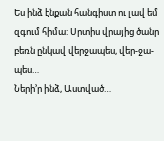Ես ինձ էնքան հանգիստ ու լավ եմ զգում հիմա: Սրտիս վրայից ծանր բեռն ընկավ վերջապես, վեր-ջա-պես…
Ների’ր ինձ, Աստված…